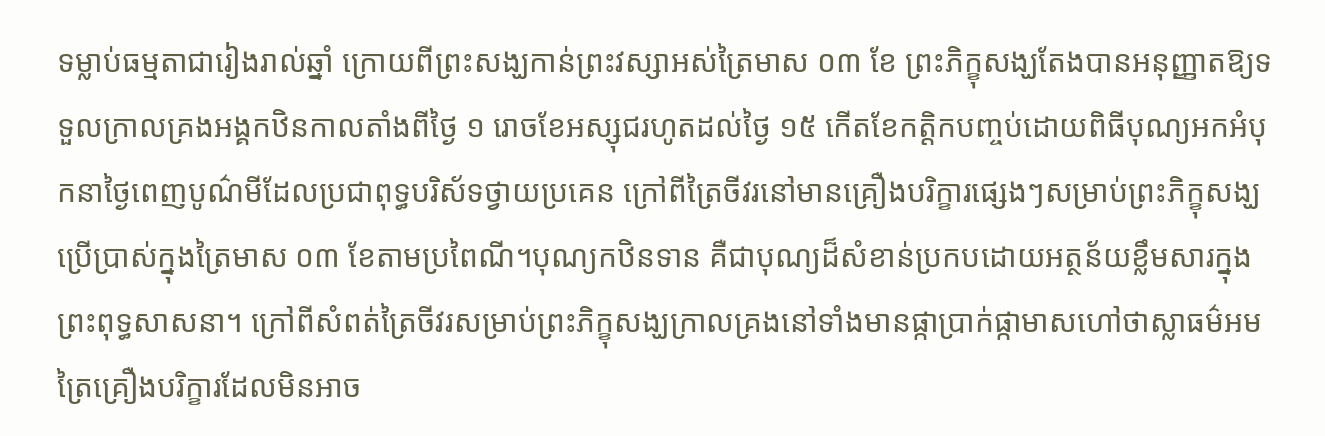ទម្លាប់ធម្មតាជារៀងរាល់ឆ្នាំ ក្រោយពីព្រះសង្ឃកាន់ព្រះវស្សាអស់ត្រៃមាស ០៣ ខែ ព្រះភិក្ខុសង្ឃតែងបានអនុញ្ញាតឱ្យទទួលក្រាលគ្រងអង្គកឋិនកាលតាំងពីថ្ងៃ ១ រោចខែអស្សុជរហូតដល់ថ្ងៃ ១៥ កើតខែកត្តិកបញ្ចប់ដោយពិធីបុណ្យអកអំបុកនាថ្ងៃពេញបូណ៌មីដែលប្រជាពុទ្ធបរិស័ទថ្វាយប្រគេន ក្រៅពីត្រៃចីវរនៅមានគ្រឿងបរិក្ខារផ្សេងៗសម្រាប់ព្រះភិក្ខុសង្ឃប្រើប្រាស់ក្នុងត្រៃមាស ០៣ ខែតាមប្រពៃណី។បុណ្យកឋិនទាន គឺជាបុណ្យដ៏សំខាន់ប្រកបដោយអត្ថន័យខ្លឹមសារក្នុងព្រះពុទ្ធសាសនា។ ក្រៅពីសំពត់ត្រៃចីវរសម្រាប់ព្រះភិក្ខុសង្ឃក្រាលគ្រងនៅទាំងមានផ្កាប្រាក់ផ្កាមាសហៅថាស្លាធម៌អមត្រៃគ្រឿងបរិក្ខារដែលមិនអាច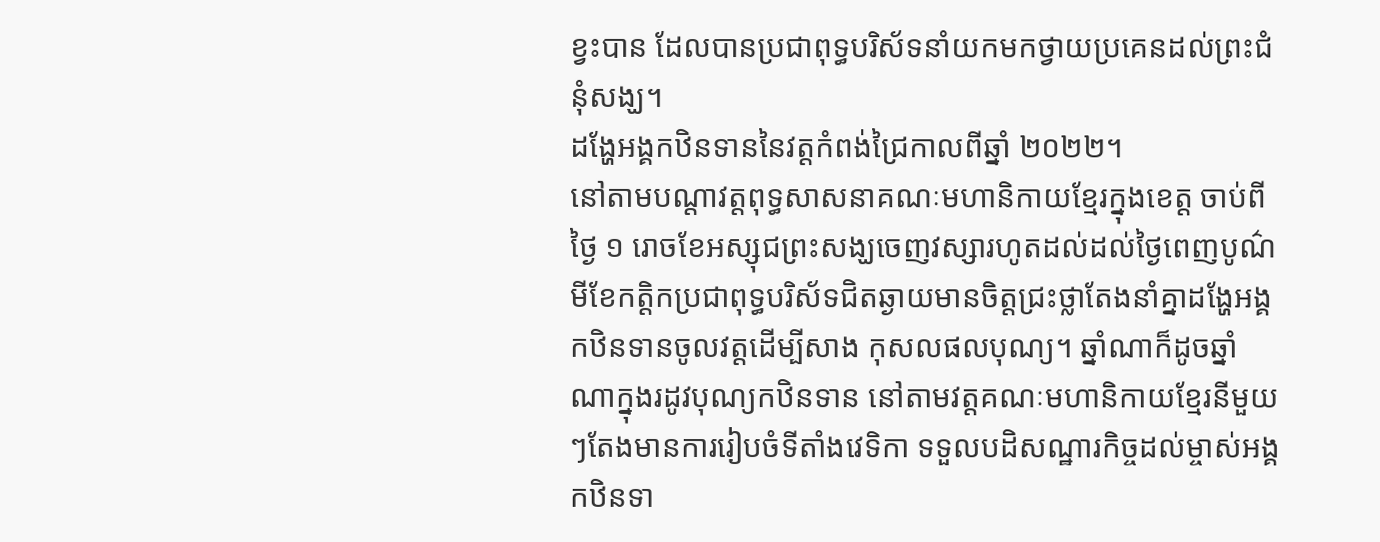ខ្វះបាន ដែលបានប្រជាពុទ្ធបរិស័ទនាំយកមកថ្វាយប្រគេនដល់ព្រះជំនុំសង្ឃ។
ដង្ហែអង្គកឋិនទាននៃវត្តកំពង់ជ្រៃកាលពីឆ្នាំ ២០២២។
នៅតាមបណ្តាវត្តពុទ្ធសាសនាគណៈមហានិកាយខ្មែរក្នុងខេត្ត ចាប់ពីថ្ងៃ ១ រោចខែអស្សុជព្រះសង្ឃចេញវស្សារហូតដល់ដល់ថ្ងៃពេញបូណ៌មីខែកត្តិកប្រជាពុទ្ធបរិស័ទជិតឆ្ងាយមានចិត្តជ្រះថ្លាតែងនាំគ្នាដង្ហែអង្គកឋិនទានចូលវត្តដើម្បីសាង កុសលផលបុណ្យ។ ឆ្នាំណាក៏ដូចឆ្នាំណាក្នុងរដូវបុណ្យកឋិនទាន នៅតាមវត្តគណៈមហានិកាយខ្មែរនីមួយៗតែងមានការរៀបចំទីតាំងវេទិកា ទទួលបដិសណ្ឋារកិច្ចដល់ម្ចាស់អង្គកឋិនទា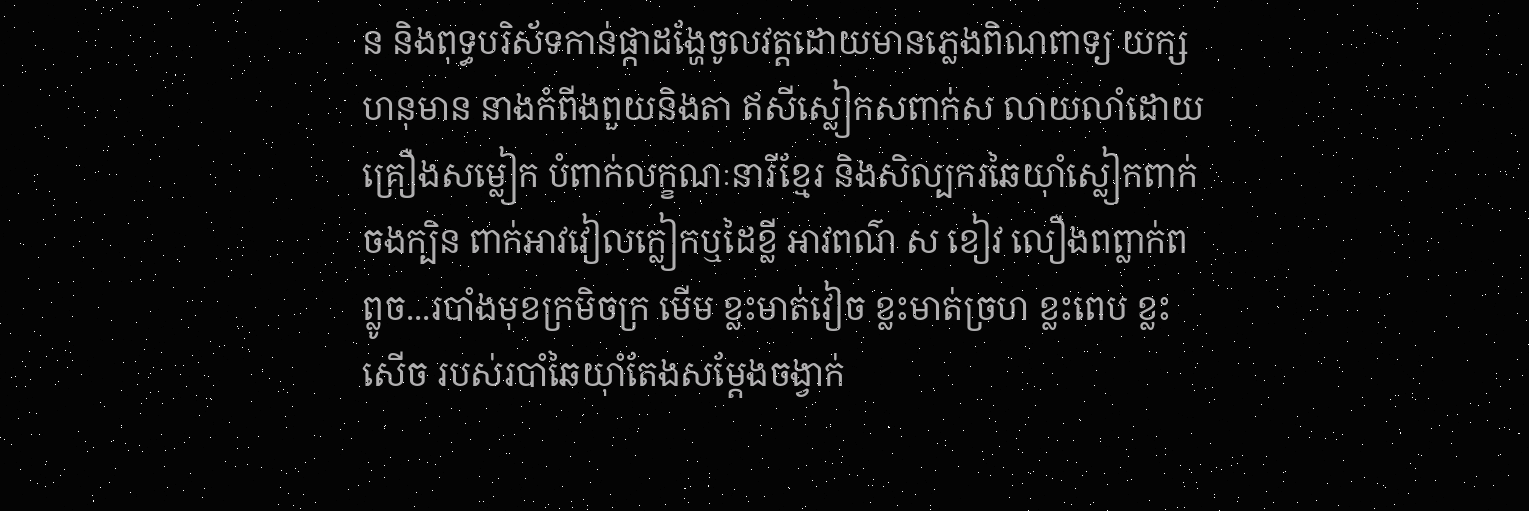ន និងពុទ្ធបរិស័ទកាន់ផ្កាដង្ហែចូលវត្តដោយមានភ្លេងពិណពាទ្យ យក្ស ហនុមាន នាងកំពីងពួយនិងតា ឥសីស្លៀកសពាក់ស លាយលាំដោយគ្រឿងសម្លៀក បំពាក់លក្ខណៈនារីខ្មែរ និងសិល្បករឆៃយុាំស្លៀកពាក់ចងក្បិន ពាក់អាវវៀលក្លៀកឬដៃខ្លី អាវពណ៌ ស ខៀវ លឿងពព្លាក់ពព្លូច...របាំងមុខក្រមិចក្រ មើម ខ្លះមាត់វៀច ខ្លះមាត់ច្រហ ខ្លះពេប ខ្លះសើច របស់របាំឆៃយុាំតែងសម្ដែងចង្វាក់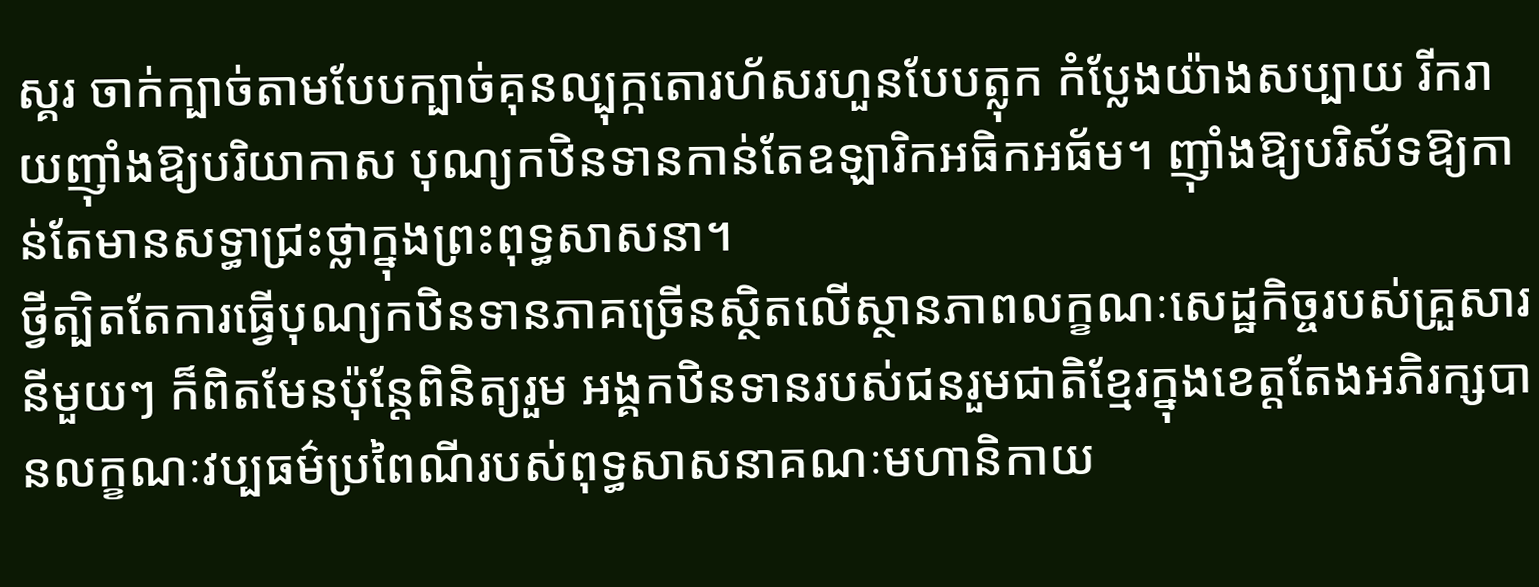ស្គរ ចាក់ក្បាច់តាមបែបក្បាច់គុនល្បុក្កតោរហ័សរហួនបែបត្លុក កំប្លែងយ៉ាងសប្បាយ រីករាយញុាំងឱ្យបរិយាកាស បុណ្យកឋិនទានកាន់តែឧឡារិកអធិកអធ័ម។ ញុាំងឱ្យបរិស័ទឱ្យកាន់តែមានសទ្ធាជ្រះថ្លាក្នុងព្រះពុទ្ធសាសនា។
ថ្វីត្បិតតែការធ្វើបុណ្យកឋិនទានភាគច្រើនស្ថិតលើស្ថានភាពលក្ខណៈសេដ្ឋកិច្ចរបស់គ្រួសារនីមួយៗ ក៏ពិតមែនប៉ុន្តែពិនិត្យរួម អង្គកឋិនទានរបស់ជនរួមជាតិខ្មែរក្នុងខេត្តតែងអភិរក្សបានលក្ខណៈវប្បធម៌ប្រពៃណីរបស់ពុទ្ធសាសនាគណៈមហានិកាយ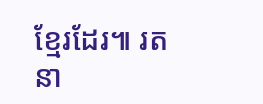ខ្មែរដែរ៕ រតនា